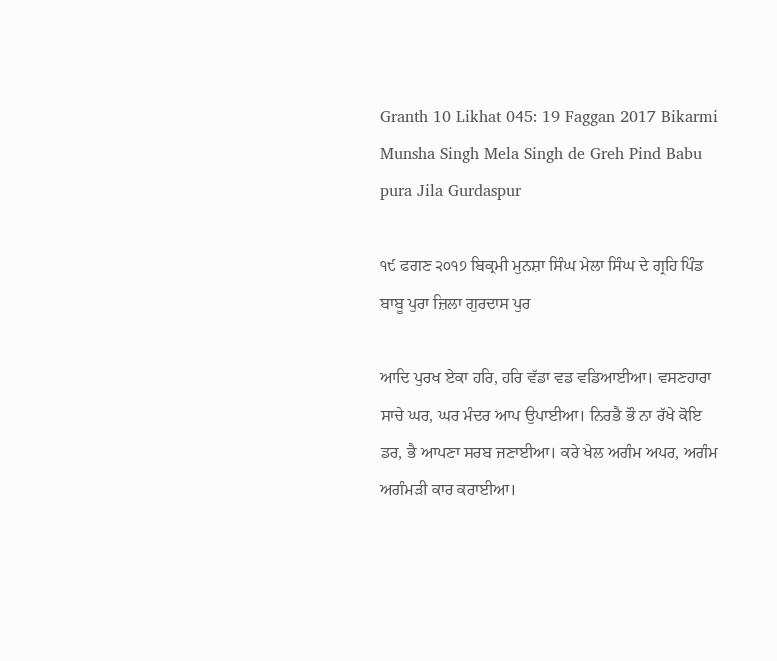Granth 10 Likhat 045: 19 Faggan 2017 Bikarmi Munsha Singh Mela Singh de Greh Pind Babu pura Jila Gurdaspur

੧੯ ਫਗਣ ੨੦੧੭ ਬਿਕ੍ਰਮੀ ਮੁਨਸ਼ਾ ਸਿੰਘ ਮੇਲਾ ਸਿੰਘ ਦੇ ਗ੍ਰਹਿ ਪਿੰਡ ਬਾਬੂ ਪੁਰਾ ਜ਼ਿਲਾ ਗੁਰਦਾਸ ਪੁਰ

ਆਦਿ ਪੁਰਖ ਏਕਾ ਹਰਿ, ਹਰਿ ਵੱਡਾ ਵਡ ਵਡਿਆਈਆ। ਵਸਣਹਾਰਾ ਸਾਚੇ ਘਰ, ਘਰ ਮੰਦਰ ਆਪ ਉਪਾਈਆ। ਨਿਰਭੈ ਭੌ ਨਾ ਰੱਖੇ ਕੋਇ ਡਰ, ਭੈ ਆਪਣਾ ਸਰਬ ਜਣਾਈਆ। ਕਰੇ ਖੇਲ ਅਗੰਮ ਅਪਰ, ਅਗੰਮ ਅਗੰਮੜੀ ਕਾਰ ਕਰਾਈਆ।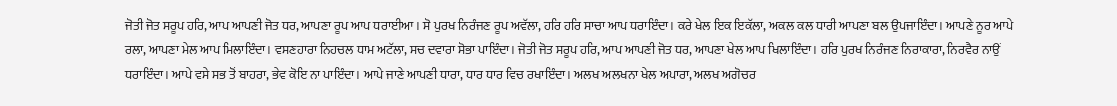ਜੋਤੀ ਜੋਤ ਸਰੂਪ ਹਰਿ, ਆਪ ਆਪਣੀ ਜੋਤ ਧਰ, ਆਪਣਾ ਰੂਪ ਆਪ ਧਰਾਈਆ । ਸੋ ਪੁਰਖ ਨਿਰੰਜਣ ਰੂਪ ਅਵੱਲਾ, ਹਰਿ ਹਰਿ ਸਾਚਾ ਆਪ ਧਰਾਇੰਦਾ। ਕਰੇ ਖੇਲ ਇਕ ਇਕੱਲਾ, ਅਕਲ ਕਲ ਧਾਰੀ ਆਪਣਾ ਬਲ ਉਪਜਾਇੰਦਾ। ਆਪਣੇ ਨੂਰ ਆਪੇ ਰਲਾ, ਆਪਣਾ ਮੇਲ ਆਪ ਮਿਲਾਇੰਦਾ। ਵਸਣਹਾਰਾ ਨਿਹਚਲ ਧਾਮ ਅਟੱਲਾ, ਸਚ ਦਵਾਰਾ ਸੋਭਾ ਪਾਇੰਦਾ। ਜੋਤੀ ਜੋਤ ਸਰੂਪ ਹਰਿ, ਆਪ ਆਪਣੀ ਜੋਤ ਧਰ, ਆਪਣਾ ਖੇਲ ਆਪ ਖਿਲਾਇੰਦਾ। ਹਰਿ ਪੁਰਖ ਨਿਰੰਜਣ ਨਿਰਾਕਾਰਾ, ਨਿਰਵੈਰ ਨਾਉਂ ਧਰਾਇੰਦਾ। ਆਪੇ ਵਸੇ ਸਭ ਤੋਂ ਬਾਹਰਾ, ਭੇਵ ਕੋਇ ਨਾ ਪਾਇੰਦਾ। ਆਪੇ ਜਾਣੇ ਆਪਣੀ ਧਾਰਾ, ਧਾਰ ਧਾਰ ਵਿਚ ਰਖਾਇੰਦਾ। ਅਲਖ ਅਲਖਨਾ ਖੇਲ ਅਪਾਰਾ, ਅਲਖ ਅਗੋਚਰ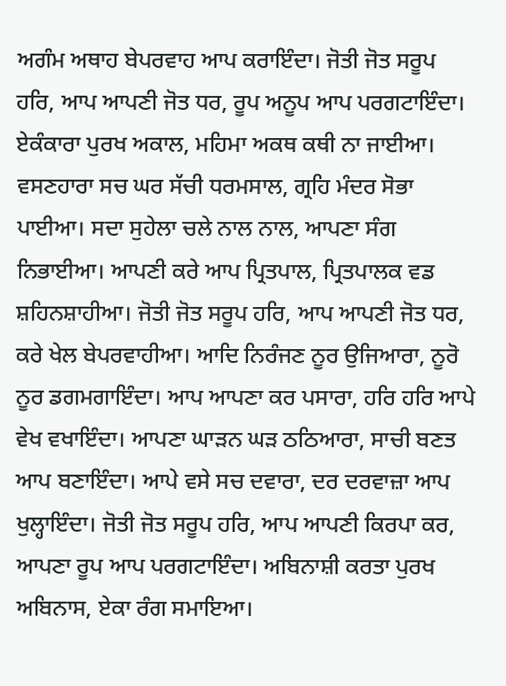ਅਗੰਮ ਅਥਾਹ ਬੇਪਰਵਾਹ ਆਪ ਕਰਾਇੰਦਾ। ਜੋਤੀ ਜੋਤ ਸਰੂਪ ਹਰਿ, ਆਪ ਆਪਣੀ ਜੋਤ ਧਰ, ਰੂਪ ਅਨੂਪ ਆਪ ਪਰਗਟਾਇੰਦਾ। ਏਕੰਕਾਰਾ ਪੁਰਖ ਅਕਾਲ, ਮਹਿਮਾ ਅਕਥ ਕਥੀ ਨਾ ਜਾਈਆ। ਵਸਣਹਾਰਾ ਸਚ ਘਰ ਸੱਚੀ ਧਰਮਸਾਲ, ਗ੍ਰਹਿ ਮੰਦਰ ਸੋਭਾ ਪਾਈਆ। ਸਦਾ ਸੁਹੇਲਾ ਚਲੇ ਨਾਲ ਨਾਲ, ਆਪਣਾ ਸੰਗ ਨਿਭਾਈਆ। ਆਪਣੀ ਕਰੇ ਆਪ ਪ੍ਰਿਤਪਾਲ, ਪ੍ਰਿਤਪਾਲਕ ਵਡ ਸ਼ਹਿਨਸ਼ਾਹੀਆ। ਜੋਤੀ ਜੋਤ ਸਰੂਪ ਹਰਿ, ਆਪ ਆਪਣੀ ਜੋਤ ਧਰ, ਕਰੇ ਖੇਲ ਬੇਪਰਵਾਹੀਆ। ਆਦਿ ਨਿਰੰਜਣ ਨੂਰ ਉਜਿਆਰਾ, ਨੂਰੋ ਨੂਰ ਡਗਮਗਾਇੰਦਾ। ਆਪ ਆਪਣਾ ਕਰ ਪਸਾਰਾ, ਹਰਿ ਹਰਿ ਆਪੇ ਵੇਖ ਵਖਾਇੰਦਾ। ਆਪਣਾ ਘਾੜਨ ਘੜ ਠਠਿਆਰਾ, ਸਾਚੀ ਬਣਤ ਆਪ ਬਣਾਇੰਦਾ। ਆਪੇ ਵਸੇ ਸਚ ਦਵਾਰਾ, ਦਰ ਦਰਵਾਜ਼ਾ ਆਪ ਖੁਲ੍ਹਾਇੰਦਾ। ਜੋਤੀ ਜੋਤ ਸਰੂਪ ਹਰਿ, ਆਪ ਆਪਣੀ ਕਿਰਪਾ ਕਰ, ਆਪਣਾ ਰੂਪ ਆਪ ਪਰਗਟਾਇੰਦਾ। ਅਬਿਨਾਸ਼ੀ ਕਰਤਾ ਪੁਰਖ ਅਬਿਨਾਸ, ਏਕਾ ਰੰਗ ਸਮਾਇਆ।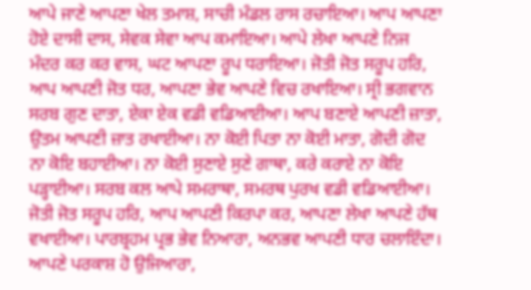ਆਪੇ ਜਾਣੇ ਆਪਣਾ ਖੇਲ ਤਮਾਸ਼, ਸਾਚੀ ਮੰਡਲ ਰਾਸ ਰਚਾਇਆ। ਆਪ ਆਪਣਾ ਹੋਏ ਦਾਸੀ ਦਾਸ, ਸੇਵਕ ਸੇਵਾ ਆਪ ਕਮਾਇਆ। ਆਪੇ ਲੇਖਾ ਆਪਣੇ ਨਿਜ ਮੰਦਰ ਕਰ ਕਰ ਵਾਸ, ਘਟ ਆਪਣਾ ਰੂਪ ਧਰਾਇਆ। ਜੋਤੀ ਜੋਤ ਸਰੂਪ ਹਰਿ, ਆਪ ਆਪਣੀ ਜੋਤ ਧਰ, ਆਪਣਾ ਭੇਵ ਆਪਣੇ ਵਿਚ ਰਖਾਇਆ। ਸ੍ਰੀ ਭਗਵਾਨ ਸਰਬ ਗੁਣ ਦਾਤਾ, ਏਕਾ ਏਕ ਵਡੀ ਵਡਿਆਈਆ। ਆਪ ਬਣਾਏ ਆਪਣੀ ਜ਼ਾਤਾ, ਉਤਮ ਆਪਣੀ ਜ਼ਾਤ ਰਖਾਈਆ। ਨਾ ਕੋਈ ਪਿਤਾ ਨਾ ਕੋਈ ਮਾਤਾ, ਗੋਦੀ ਗੋਦ ਨਾ ਕੋਇ ਬਹਾਈਆ। ਨਾ ਕੋਈ ਸੁਣਾਏ ਸੁਣੇ ਗਾਥਾ, ਕਰੇ ਕਰਾਏ ਨਾ ਕੋਇ ਪੜ੍ਹਾਈਆ। ਸਰਬ ਕਲ ਆਪੇ ਸਮਰਾਥਾ, ਸਮਰਥ ਪੁਰਖ ਵਡੀ ਵਡਿਆਈਆ। ਜੋਤੀ ਜੋਤ ਸਰੂਪ ਹਰਿ, ਆਪ ਆਪਣੀ ਕਿਰਪਾ ਕਰ, ਆਪਣਾ ਲੇਖਾ ਆਪਣੇ ਹੱਥ ਵਖਾਈਆ। ਪਾਰਬ੍ਰਹਮ ਪ੍ਰਭ ਭੇਵ ਨਿਆਰਾ, ਅਨਭਵ ਆਪਣੀ ਧਾਰ ਚਲਾਇੰਦਾ। ਆਪਣੇ ਪਰਕਾਸ਼ ਹੋ ਉਜਿਆਰਾ,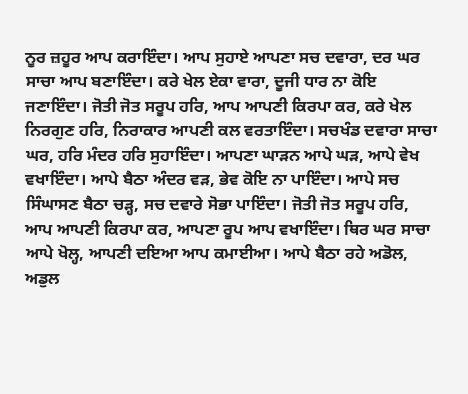ਨੂਰ ਜ਼ਹੂਰ ਆਪ ਕਰਾਇੰਦਾ। ਆਪ ਸੁਹਾਏ ਆਪਣਾ ਸਚ ਦਵਾਰਾ, ਦਰ ਘਰ ਸਾਚਾ ਆਪ ਬਣਾਇੰਦਾ। ਕਰੇ ਖੇਲ ਏਕਾ ਵਾਰਾ, ਦੂਜੀ ਧਾਰ ਨਾ ਕੋਇ ਜਣਾਇੰਦਾ। ਜੋਤੀ ਜੋਤ ਸਰੂਪ ਹਰਿ, ਆਪ ਆਪਣੀ ਕਿਰਪਾ ਕਰ, ਕਰੇ ਖੇਲ ਨਿਰਗੁਣ ਹਰਿ, ਨਿਰਾਕਾਰ ਆਪਣੀ ਕਲ ਵਰਤਾਇੰਦਾ। ਸਚਖੰਡ ਦਵਾਰਾ ਸਾਚਾ ਘਰ, ਹਰਿ ਮੰਦਰ ਹਰਿ ਸੁਹਾਇੰਦਾ। ਆਪਣਾ ਘਾੜਨ ਆਪੇ ਘੜ, ਆਪੇ ਵੇਖ ਵਖਾਇੰਦਾ। ਆਪੇ ਬੈਠਾ ਅੰਦਰ ਵੜ, ਭੇਵ ਕੋਇ ਨਾ ਪਾਇੰਦਾ। ਆਪੇ ਸਚ ਸਿੰਘਾਸਣ ਬੈਠਾ ਚੜ੍ਹ, ਸਚ ਦਵਾਰੇ ਸੋਭਾ ਪਾਇੰਦਾ। ਜੋਤੀ ਜੋਤ ਸਰੂਪ ਹਰਿ, ਆਪ ਆਪਣੀ ਕਿਰਪਾ ਕਰ, ਆਪਣਾ ਰੂਪ ਆਪ ਵਖਾਇੰਦਾ। ਥਿਰ ਘਰ ਸਾਚਾ ਆਪੇ ਖੋਲ੍ਹ, ਆਪਣੀ ਦਇਆ ਆਪ ਕਮਾਈਆ। ਆਪੇ ਬੈਠਾ ਰਹੇ ਅਡੋਲ, ਅਡੁਲ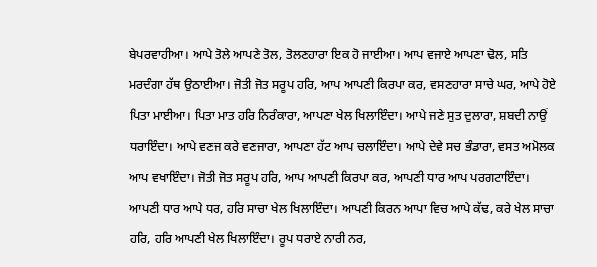ਬੇਪਰਵਾਹੀਆ। ਆਪੇ ਤੋਲੇ ਆਪਣੇ ਤੋਲ, ਤੋਲਣਹਾਰਾ ਇਕ ਹੋ ਜਾਈਆ। ਆਪ ਵਜਾਏ ਆਪਣਾ ਢੋਲ, ਸਤਿ ਮਰਦੰਗਾ ਹੱਥ ਉਠਾਈਆ। ਜੋਤੀ ਜੋਤ ਸਰੂਪ ਹਰਿ, ਆਪ ਆਪਣੀ ਕਿਰਪਾ ਕਰ, ਵਸਣਹਾਰਾ ਸਾਚੇ ਘਰ, ਆਪੇ ਹੋਏ ਪਿਤਾ ਮਾਈਆ। ਪਿਤਾ ਮਾਤ ਹਰਿ ਨਿਰੰਕਾਰਾ, ਆਪਣਾ ਖੇਲ ਖਿਲਾਇੰਦਾ। ਆਪੇ ਜਣੇ ਸੁਤ ਦੁਲਾਰਾ, ਸ਼ਬਦੀ ਨਾਉਂ ਧਰਾਇੰਦਾ। ਆਪੇ ਵਣਜ ਕਰੇ ਵਣਜਾਰਾ, ਆਪਣਾ ਹੱਟ ਆਪ ਚਲਾਇੰਦਾ। ਆਪੇ ਦੇਵੇ ਸਚ ਭੰਡਾਰਾ, ਵਸਤ ਅਮੋਲਕ ਆਪ ਵਖਾਇੰਦਾ। ਜੋਤੀ ਜੋਤ ਸਰੂਪ ਹਰਿ, ਆਪ ਆਪਣੀ ਕਿਰਪਾ ਕਰ, ਆਪਣੀ ਧਾਰ ਆਪ ਪਰਗਟਾਇੰਦਾ। ਆਪਣੀ ਧਾਰ ਆਪੇ ਧਰ, ਹਰਿ ਸਾਚਾ ਖੇਲ ਖਿਲਾਇੰਦਾ। ਆਪਣੀ ਕਿਰਨ ਆਪਾ ਵਿਚ ਆਪੇ ਕੱਢ, ਕਰੇ ਖੇਲ ਸਾਚਾ ਹਰਿ, ਹਰਿ ਆਪਣੀ ਖੇਲ ਖਿਲਾਇੰਦਾ। ਰੂਪ ਧਰਾਏ ਨਾਰੀ ਨਰ,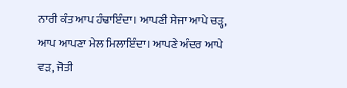ਨਾਰੀ ਕੰਤ ਆਪ ਹੰਢਾਇੰਦਾ। ਆਪਣੀ ਸੇਜਾ ਆਪੇ ਚੜ੍ਹ, ਆਪ ਆਪਣਾ ਮੇਲ ਮਿਲਾਇੰਦਾ। ਆਪਣੇ ਅੰਦਰ ਆਪੇ ਵੜ, ਜੋਤੀ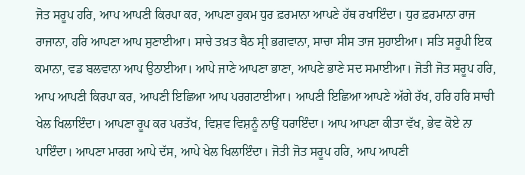ਜੋਤ ਸਰੂਪ ਹਰਿ, ਆਪ ਆਪਣੀ ਕਿਰਪਾ ਕਰ, ਆਪਣਾ ਹੁਕਮ ਧੁਰ ਫ਼ਰਮਾਨਾ ਆਪਣੇ ਹੱਥ ਰਖਾਇੰਦਾ। ਧੁਰ ਫ਼ਰਮਾਨਾ ਰਾਜ ਰਾਜਾਨਾ, ਹਰਿ ਆਪਣਾ ਆਪ ਸੁਣਾਈਆ। ਸਾਚੇ ਤਖ਼ਤ ਬੈਠ ਸ੍ਰੀ ਭਗਵਾਨਾ, ਸਾਚਾ ਸੀਸ ਤਾਜ ਸੁਹਾਈਆ। ਸਤਿ ਸਰੂਪੀ ਇਕ ਕਮਾਨਾ, ਵਡ ਬਲਵਾਨਾ ਆਪ ਉਠਾਈਆ। ਆਪੇ ਜਾਣੇ ਆਪਣਾ ਭਾਣਾ, ਆਪਣੇ ਭਾਣੇ ਸਦ ਸਮਾਈਆ। ਜੋਤੀ ਜੋਤ ਸਰੂਪ ਹਰਿ, ਆਪ ਆਪਣੀ ਕਿਰਪਾ ਕਰ, ਆਪਣੀ ਇਛਿਆ ਆਪ ਪਰਗਟਾਈਆ। ਆਪਣੀ ਇਛਿਆ ਆਪਣੇ ਅੱਗੇ ਰੱਖ, ਹਰਿ ਹਰਿ ਸਾਚੀ ਖੇਲ ਖਿਲਾਇੰਦਾ। ਆਪਣਾ ਰੂਪ ਕਰ ਪਰਤੱਖ, ਵਿਸ਼ਵ ਵਿਸ਼ਨੂੰ ਨਾਉਂ ਧਰਾਇੰਦਾ। ਆਪ ਆਪਣਾ ਕੀਤਾ ਵੱਖ, ਭੇਵ ਕੋਏ ਨਾ ਪਾਇੰਦਾ। ਆਪਣਾ ਮਾਰਗ ਆਪੇ ਦੱਸ, ਆਪੇ ਖੇਲ ਖਿਲਾਇੰਦਾ। ਜੋਤੀ ਜੋਤ ਸਰੂਪ ਹਰਿ, ਆਪ ਆਪਣੀ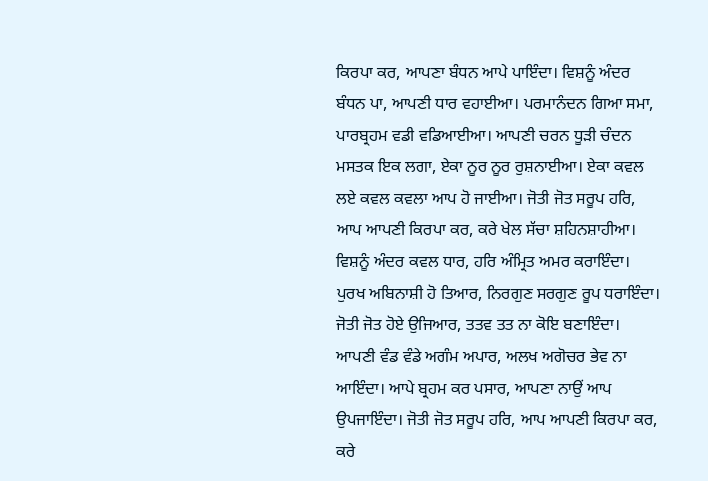ਕਿਰਪਾ ਕਰ, ਆਪਣਾ ਬੰਧਨ ਆਪੇ ਪਾਇੰਦਾ। ਵਿਸ਼ਨੂੰ ਅੰਦਰ ਬੰਧਨ ਪਾ, ਆਪਣੀ ਧਾਰ ਵਹਾਈਆ। ਪਰਮਾਨੰਦਨ ਗਿਆ ਸਮਾ, ਪਾਰਬ੍ਰਹਮ ਵਡੀ ਵਡਿਆਈਆ। ਆਪਣੀ ਚਰਨ ਧੂੜੀ ਚੰਦਨ ਮਸਤਕ ਇਕ ਲਗਾ, ਏਕਾ ਨੂਰ ਨੂਰ ਰੁਸ਼ਨਾਈਆ। ਏਕਾ ਕਵਲ ਲਏ ਕਵਲ ਕਵਲਾ ਆਪ ਹੋ ਜਾਈਆ। ਜੋਤੀ ਜੋਤ ਸਰੂਪ ਹਰਿ, ਆਪ ਆਪਣੀ ਕਿਰਪਾ ਕਰ, ਕਰੇ ਖੇਲ ਸੱਚਾ ਸ਼ਹਿਨਸ਼ਾਹੀਆ। ਵਿਸ਼ਨੂੰ ਅੰਦਰ ਕਵਲ ਧਾਰ, ਹਰਿ ਅੰਮ੍ਰਿਤ ਅਮਰ ਕਰਾਇੰਦਾ। ਪੁਰਖ ਅਬਿਨਾਸ਼ੀ ਹੋ ਤਿਆਰ, ਨਿਰਗੁਣ ਸਰਗੁਣ ਰੂਪ ਧਰਾਇੰਦਾ। ਜੋਤੀ ਜੋਤ ਹੋਏ ਉਜਿਆਰ, ਤਤਵ ਤਤ ਨਾ ਕੋਇ ਬਣਾਇੰਦਾ। ਆਪਣੀ ਵੰਡ ਵੰਡੇ ਅਗੰਮ ਅਪਾਰ, ਅਲਖ ਅਗੋਚਰ ਭੇਵ ਨਾ ਆਇੰਦਾ। ਆਪੇ ਬ੍ਰਹਮ ਕਰ ਪਸਾਰ, ਆਪਣਾ ਨਾਉਂ ਆਪ ਉਪਜਾਇੰਦਾ। ਜੋਤੀ ਜੋਤ ਸਰੂਪ ਹਰਿ, ਆਪ ਆਪਣੀ ਕਿਰਪਾ ਕਰ, ਕਰੇ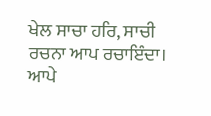ਖੇਲ ਸਾਚਾ ਹਰਿ, ਸਾਚੀ ਰਚਨਾ ਆਪ ਰਚਾਇੰਦਾ। ਆਪੇ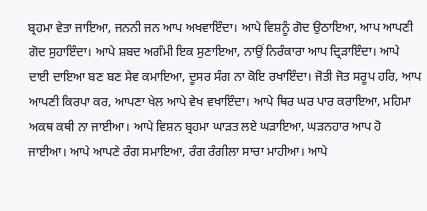ਬ੍ਰਹਮਾ ਵੇਤਾ ਜਾਇਆ, ਜਨਨੀ ਜਨ ਆਪ ਅਖਵਾਇੰਦਾ। ਆਪੇ ਵਿਸ਼ਨੂੰ ਗੋਦ ਉਠਾਇਆ, ਆਪ ਆਪਣੀ ਗੋਦ ਸੁਹਾਇੰਦਾ। ਆਪੇ ਸ਼ਬਦ ਅਗੰਮੀ ਇਕ ਸੁਣਾਇਆ, ਨਾਉਂ ਨਿਰੰਕਾਰਾ ਆਪ ਦ੍ਰਿੜਾਇੰਦਾ। ਆਪੇ ਦਾਈ ਦਾਇਆ ਬਣ ਬਣ ਸੇਵ ਕਮਾਇਆ, ਦੂਸਰ ਸੰਗ ਨਾ ਕੋਇ ਰਖਾਇੰਦਾ। ਜੋਤੀ ਜੋਤ ਸਰੂਪ ਹਰਿ, ਆਪ ਆਪਣੀ ਕਿਰਪਾ ਕਰ, ਆਪਣਾ ਖੇਲ ਆਪੇ ਵੇਖ ਵਖਾਇੰਦਾ। ਆਪੇ ਥਿਰ ਘਰ ਪਾਰ ਕਰਾਇਆ, ਮਹਿਮਾ ਅਕਥ ਕਥੀ ਨਾ ਜਾਈਆ। ਆਪੇ ਵਿਸ਼ਨ ਬ੍ਰਹਮਾ ਘਾੜਤ ਲਏ ਘੜਾਇਆ, ਘੜਨਹਾਰ ਆਪ ਹੋ ਜਾਈਆ। ਆਪੇ ਆਪਣੇ ਰੰਗ ਸਮਾਇਆ, ਰੰਗ ਰੰਗੀਲਾ ਸਾਚਾ ਮਾਹੀਆ। ਆਪੇ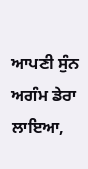ਆਪਣੀ ਸੁੰਨ ਅਗੰਮ ਡੇਰਾ ਲਾਇਆ,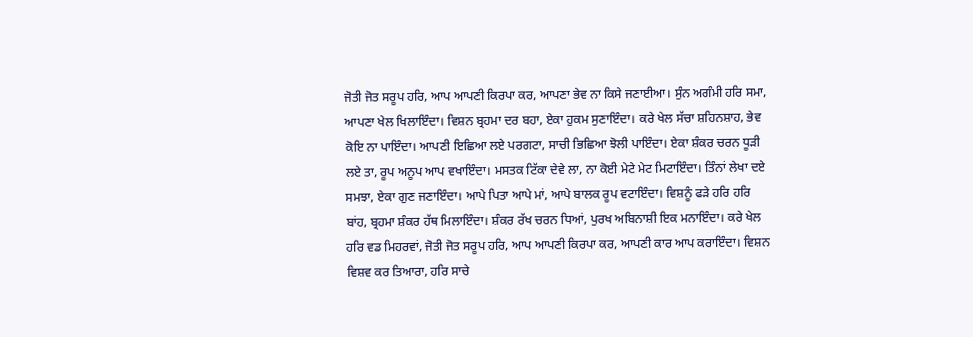ਜੋਤੀ ਜੋਤ ਸਰੂਪ ਹਰਿ, ਆਪ ਆਪਣੀ ਕਿਰਪਾ ਕਰ, ਆਪਣਾ ਭੇਵ ਨਾ ਕਿਸੇ ਜਣਾਈਆ। ਸੁੰਨ ਅਗੰਮੀ ਹਰਿ ਸਮਾ, ਆਪਣਾ ਖੇਲ ਖਿਲਾਇੰਦਾ। ਵਿਸ਼ਨ ਬ੍ਰਹਮਾ ਦਰ ਬਹਾ, ਏਕਾ ਹੁਕਮ ਸੁਣਾਇੰਦਾ। ਕਰੇ ਖੇਲ ਸੱਚਾ ਸ਼ਹਿਨਸ਼ਾਹ, ਭੇਵ ਕੋਇ ਨਾ ਪਾਇੰਦਾ। ਆਪਣੀ ਇਛਿਆ ਲਏ ਪਰਗਟਾ, ਸਾਚੀ ਭਿਛਿਆ ਝੋਲੀ ਪਾਇੰਦਾ। ਏਕਾ ਸ਼ੰਕਰ ਚਰਨ ਧੂੜੀ ਲਏ ਤਾ, ਰੂਪ ਅਨੂਪ ਆਪ ਵਖਾਇੰਦਾ। ਮਸਤਕ ਟਿੱਕਾ ਦੇਵੇ ਲਾ, ਨਾ ਕੋਈ ਮੇਟੇ ਮੇਟ ਮਿਟਾਇੰਦਾ। ਤਿੰਨਾਂ ਲੇਖਾ ਦਏ ਸਮਝਾ, ਏਕਾ ਗੁਣ ਜਣਾਇੰਦਾ। ਆਪੇ ਪਿਤਾ ਆਪੇ ਮਾਂ, ਆਪੇ ਬਾਲਕ ਰੂਪ ਵਟਾਇੰਦਾ। ਵਿਸ਼ਨੂੰ ਫੜੇ ਹਰਿ ਹਰਿ ਬਾਂਹ, ਬ੍ਰਹਮਾ ਸ਼ੰਕਰ ਹੱਥ ਮਿਲਾਇੰਦਾ। ਸ਼ੰਕਰ ਰੱਖ ਚਰਨ ਧਿਆਂ, ਪੁਰਖ ਅਬਿਨਾਸ਼ੀ ਇਕ ਮਨਾਇੰਦਾ। ਕਰੇ ਖੇਲ ਹਰਿ ਵਡ ਮਿਹਰਵਾਂ, ਜੋਤੀ ਜੋਤ ਸਰੂਪ ਹਰਿ, ਆਪ ਆਪਣੀ ਕਿਰਪਾ ਕਰ, ਆਪਣੀ ਕਾਰ ਆਪ ਕਰਾਇੰਦਾ। ਵਿਸ਼ਨ ਵਿਸ਼ਵ ਕਰ ਤਿਆਰਾ, ਹਰਿ ਸਾਚੇ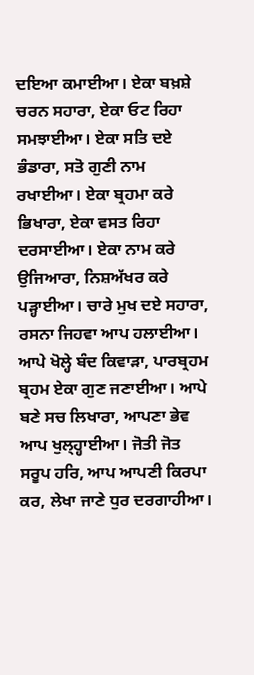ਦਇਆ ਕਮਾਈਆ। ਏਕਾ ਬਖ਼ਸ਼ੇ ਚਰਨ ਸਹਾਰਾ, ਏਕਾ ਓਟ ਰਿਹਾ ਸਮਝਾਈਆ। ਏਕਾ ਸਤਿ ਦਏ ਭੰਡਾਰਾ, ਸਤੋ ਗੁਣੀ ਨਾਮ ਰਖਾਈਆ। ਏਕਾ ਬ੍ਰਹਮਾ ਕਰੇ ਭਿਖਾਰਾ, ਏਕਾ ਵਸਤ ਰਿਹਾ ਦਰਸਾਈਆ। ਏਕਾ ਨਾਮ ਕਰੇ ਉਜਿਆਰਾ, ਨਿਸ਼ਅੱਖਰ ਕਰੇ ਪੜ੍ਹਾਈਆ। ਚਾਰੇ ਮੁਖ ਦਏ ਸਹਾਰਾ, ਰਸਨਾ ਜਿਹਵਾ ਆਪ ਹਲਾਈਆ। ਆਪੇ ਖੋਲ੍ਹੇ ਬੰਦ ਕਿਵਾੜਾ, ਪਾਰਬ੍ਰਹਮ ਬ੍ਰਹਮ ਏਕਾ ਗੁਣ ਜਣਾਈਆ। ਆਪੇ ਬਣੇ ਸਚ ਲਿਖਾਰਾ, ਆਪਣਾ ਭੇਵ ਆਪ ਖੁਲ੍ਹ੍ਹਾਈਆ। ਜੋਤੀ ਜੋਤ ਸਰੂਪ ਹਰਿ, ਆਪ ਆਪਣੀ ਕਿਰਪਾ ਕਰ, ਲੇਖਾ ਜਾਣੇ ਧੁਰ ਦਰਗਾਹੀਆ।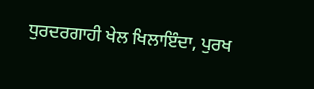ਧੁਰਦਰਗਾਹੀ ਖੇਲ ਖਿਲਾਇੰਦਾ, ਪੁਰਖ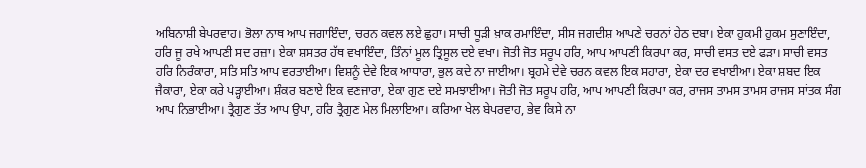ਅਬਿਨਾਸ਼ੀ ਬੇਪਰਵਾਹ। ਭੋਲਾ ਨਾਥ ਆਪ ਜਗਾਇੰਦਾ, ਚਰਨ ਕਵਲ ਲਏ ਛੁਹਾ। ਸਾਚੀ ਧੂੜੀ ਖ਼ਾਕ ਰਮਾਇੰਦਾ, ਸੀਸ ਜਗਦੀਸ਼ ਆਪਣੇ ਚਰਨਾਂ ਹੇਠ ਦਬਾ। ਏਕਾ ਹੁਕਮੀ ਹੁਕਮ ਸੁਣਾਇੰਦਾ, ਹਰਿ ਜੂ ਰਖੇ ਆਪਣੀ ਸਦ ਰਜ਼ਾ। ਏਕਾ ਸ਼ਸਤਰ ਹੱਥ ਵਖਾਇੰਦਾ, ਤਿੰਨਾਂ ਮੂਲ ਤ੍ਰਿਸੂਲ ਦਏ ਵਖਾ। ਜੋਤੀ ਜੋਤ ਸਰੂਪ ਹਰਿ, ਆਪ ਆਪਣੀ ਕਿਰਪਾ ਕਰ, ਸਾਚੀ ਵਸਤ ਦਏ ਫੜਾ। ਸਾਚੀ ਵਸਤ ਹਰਿ ਨਿਰੰਕਾਰਾ, ਸਤਿ ਸਤਿ ਆਪ ਵਰਤਾਈਆ। ਵਿਸ਼ਨੂੰ ਦੇਵੇ ਇਕ ਆਧਾਰਾ, ਭੁਲ ਕਦੇ ਨਾ ਜਾਈਆ। ਬ੍ਰਹਮੇ ਦੇਵੇ ਚਰਨ ਕਵਲ ਇਕ ਸਹਾਰਾ, ਏਕਾ ਦਰ ਵਖਾਈਆ। ਏਕਾ ਸ਼ਬਦ ਇਕ ਜੈਕਾਰਾ, ਏਕਾ ਕਰੇ ਪੜ੍ਹਾਈਆ। ਸ਼ੰਕਰ ਬਣਾਏ ਇਕ ਵਣਜਾਰਾ, ਏਕਾ ਗੁਣ ਦਏ ਸਮਝਾਈਆ। ਜੋਤੀ ਜੋਤ ਸਰੂਪ ਹਰਿ, ਆਪ ਆਪਣੀ ਕਿਰਪਾ ਕਰ, ਰਾਜਸ ਤਾਮਸ ਤਾਮਸ ਰਾਜਸ ਸਾਂਤਕ ਸੰਗ ਆਪ ਨਿਭਾਈਆ। ਤ੍ਰੈਗੁਣ ਤੱਤ ਆਪ ਉਪਾ, ਹਰਿ ਤ੍ਰੈਗੁਣ ਮੇਲ ਮਿਲਾਇਆ। ਕਰਿਆ ਖੇਲ ਬੇਪਰਵਾਹ, ਭੇਵ ਕਿਸੇ ਨਾ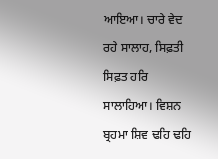ਆਇਆ। ਚਾਰੇ ਵੇਦ ਰਹੇ ਸਾਲਾਹ, ਸਿਫ਼ਤੀ ਸਿਫ਼ਤ ਹਰਿ ਸਾਲਾਹਿਆ। ਵਿਸ਼ਨ ਬ੍ਰਹਮਾ ਸ਼ਿਵ ਢਹਿ ਢਹਿ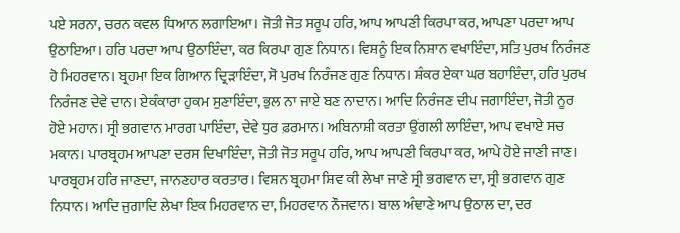ਪਏ ਸਰਨਾ, ਚਰਨ ਕਵਲ ਧਿਆਨ ਲਗਾਇਆ। ਜੋਤੀ ਜੋਤ ਸਰੂਪ ਹਰਿ, ਆਪ ਆਪਣੀ ਕਿਰਪਾ ਕਰ, ਆਪਣਾ ਪਰਦਾ ਆਪ ਉਠਾਇਆ। ਹਰਿ ਪਰਦਾ ਆਪ ਉਠਾਇੰਦਾ, ਕਰ ਕਿਰਪਾ ਗੁਣ ਨਿਧਾਨ। ਵਿਸ਼ਨੂੰ ਇਕ ਨਿਸ਼ਾਨ ਵਖਾਇੰਦਾ, ਸਤਿ ਪੁਰਖ ਨਿਰੰਜਣ ਹੋ ਮਿਹਰਵਾਨ। ਬ੍ਰਹਮਾ ਇਕ ਗਿਆਨ ਦ੍ਰਿੜਾਇੰਦਾ, ਸੋ ਪੁਰਖ ਨਿਰੰਜਣ ਗੁਣ ਨਿਧਾਨ। ਸ਼ੰਕਰ ਏਕਾ ਘਰ ਬਹਾਇੰਦਾ, ਹਰਿ ਪੁਰਖ ਨਿਰੰਜਣ ਦੇਵੇ ਦਾਨ। ਏਕੰਕਾਰਾ ਹੁਕਮ ਸੁਣਾਇੰਦਾ, ਭੁਲ ਨਾ ਜਾਏ ਬਣ ਨਾਦਾਨ। ਆਦਿ ਨਿਰੰਜਣ ਦੀਪ ਜਗਾਇੰਦਾ, ਜੋਤੀ ਨੂਰ ਹੋਏ ਮਹਾਨ। ਸ੍ਰੀ ਭਗਵਾਨ ਮਾਰਗ ਪਾਇੰਦਾ, ਦੇਵੇ ਧੁਰ ਫ਼ਰਮਾਨ। ਅਬਿਨਾਸ਼ੀ ਕਰਤਾ ਉਂਗਲੀ ਲਾਇੰਦਾ, ਆਪ ਵਖਾਏ ਸਚ ਮਕਾਨ। ਪਾਰਬ੍ਰਹਮ ਆਪਣਾ ਦਰਸ ਦਿਖਾਇੰਦਾ, ਜੋਤੀ ਜੋਤ ਸਰੂਪ ਹਰਿ, ਆਪ ਆਪਣੀ ਕਿਰਪਾ ਕਰ, ਆਪੇ ਹੋਏ ਜਾਣੀ ਜਾਣ। ਪਾਰਬ੍ਰਹਮ ਹਰਿ ਜਾਣਦਾ, ਜਾਨਣਹਾਰ ਕਰਤਾਰ। ਵਿਸ਼ਨ ਬ੍ਰਹਮਾ ਸ਼ਿਵ ਕੀ ਲੇਖਾ ਜਾਣੇ ਸ੍ਰੀ ਭਗਵਾਨ ਦਾ, ਸ੍ਰੀ ਭਗਵਾਨ ਗੁਣ ਨਿਧਾਨ। ਆਦਿ ਜੁਗਾਦਿ ਲੇਖਾ ਇਕ ਮਿਹਰਵਾਨ ਦਾ, ਮਿਹਰਵਾਨ ਨੌਜਵਾਨ। ਬਾਲ ਅੰਞਾਣੇ ਆਪ ਉਠਾਲ ਦਾ, ਦਰ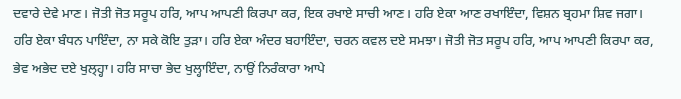ਦਵਾਰੇ ਦੇਵੇ ਮਾਣ। ਜੋਤੀ ਜੋਤ ਸਰੂਪ ਹਰਿ, ਆਪ ਆਪਣੀ ਕਿਰਪਾ ਕਰ, ਇਕ ਰਖਾਏ ਸਾਚੀ ਆਣ। ਹਰਿ ਏਕਾ ਆਣ ਰਖਾਇੰਦਾ, ਵਿਸ਼ਨ ਬ੍ਰਹਮਾ ਸ਼ਿਵ ਜਗਾ। ਹਰਿ ਏਕਾ ਬੰਧਨ ਪਾਇੰਦਾ, ਨਾ ਸਕੇ ਕੋਇ ਤੁੜਾ। ਹਰਿ ਏਕਾ ਅੰਦਰ ਬਹਾਇੰਦਾ, ਚਰਨ ਕਵਲ ਦਏ ਸਮਝਾ। ਜੋਤੀ ਜੋਤ ਸਰੂਪ ਹਰਿ, ਆਪ ਆਪਣੀ ਕਿਰਪਾ ਕਰ, ਭੇਵ ਅਭੇਦ ਦਏ ਖੁਲ੍ਹ੍ਹਾ। ਹਰਿ ਸਾਚਾ ਭੇਦ ਖੁਲ੍ਹਾਇੰਦਾ, ਨਾਉਂ ਨਿਰੰਕਾਰਾ ਆਪੇ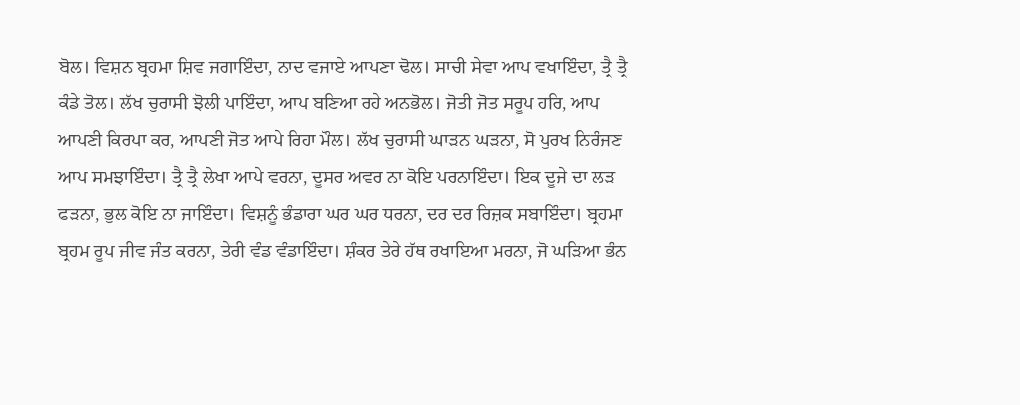ਬੋਲ। ਵਿਸ਼ਨ ਬ੍ਰਹਮਾ ਸ਼ਿਵ ਜਗਾਇੰਦਾ, ਨਾਦ ਵਜਾਏ ਆਪਣਾ ਢੋਲ। ਸਾਚੀ ਸੇਵਾ ਆਪ ਵਖਾਇੰਦਾ, ਤ੍ਰੈ ਤ੍ਰੈ ਕੰਡੇ ਤੋਲ। ਲੱਖ ਚੁਰਾਸੀ ਝੋਲੀ ਪਾਇੰਦਾ, ਆਪ ਬਣਿਆ ਰਹੇ ਅਨਭੋਲ। ਜੋਤੀ ਜੋਤ ਸਰੂਪ ਹਰਿ, ਆਪ ਆਪਣੀ ਕਿਰਪਾ ਕਰ, ਆਪਣੀ ਜੋਤ ਆਪੇ ਰਿਹਾ ਮੌਲ। ਲੱਖ ਚੁਰਾਸੀ ਘਾੜਨ ਘੜਨਾ, ਸੋ ਪੁਰਖ ਨਿਰੰਜਣ ਆਪ ਸਮਝਾਇੰਦਾ। ਤ੍ਰੈ ਤ੍ਰੈ ਲੇਖਾ ਆਪੇ ਵਰਨਾ, ਦੂਸਰ ਅਵਰ ਨਾ ਕੋਇ ਪਰਨਾਇੰਦਾ। ਇਕ ਦੂਜੇ ਦਾ ਲੜ ਫੜਨਾ, ਭੁਲ ਕੋਇ ਨਾ ਜਾਇੰਦਾ। ਵਿਸ਼ਨੂੰ ਭੰਡਾਰਾ ਘਰ ਘਰ ਧਰਨਾ, ਦਰ ਦਰ ਰਿਜ਼ਕ ਸਬਾਇੰਦਾ। ਬ੍ਰਹਮਾ ਬ੍ਰਹਮ ਰੂਪ ਜੀਵ ਜੰਤ ਕਰਨਾ, ਤੇਰੀ ਵੰਡ ਵੰਡਾਇੰਦਾ। ਸ਼ੰਕਰ ਤੇਰੇ ਹੱਥ ਰਖਾਇਆ ਮਰਨਾ, ਜੋ ਘੜਿਆ ਭੰਨ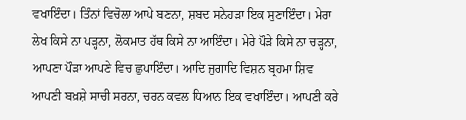ਵਖਾਇੰਦਾ। ਤਿੰਨਾਂ ਵਿਚੋਲਾ ਆਪੇ ਬਣਨਾ, ਸ਼ਬਦ ਸਨੇਹੜਾ ਇਕ ਸੁਣਾਇੰਦਾ। ਮੇਰਾ ਲੇਖ ਕਿਸੇ ਨਾ ਪੜ੍ਹਨਾ, ਲੋਕਮਾਤ ਹੱਥ ਕਿਸੇ ਨਾ ਆਇੰਦਾ। ਮੇਰੇ ਪੌੜੇ ਕਿਸੇ ਨਾ ਚੜ੍ਹਨਾ, ਆਪਣਾ ਪੌੜਾ ਆਪਣੇ ਵਿਚ ਛੁਪਾਇੰਦਾ। ਆਦਿ ਜੁਗਾਦਿ ਵਿਸ਼ਨ ਬ੍ਰਹਮਾ ਸ਼ਿਵ ਆਪਣੀ ਬਖ਼ਸ਼ੇ ਸਾਚੀ ਸਰਨਾ, ਚਰਨ ਕਵਲ ਧਿਆਨ ਇਕ ਵਖਾਇੰਦਾ। ਆਪਣੀ ਕਰੇ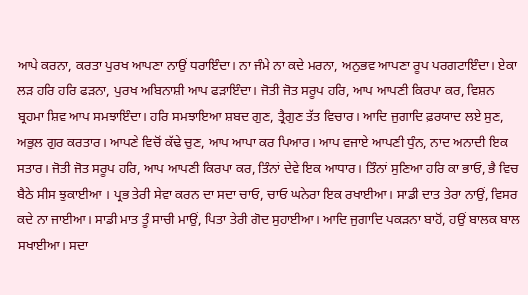ਆਪੇ ਕਰਨਾ, ਕਰਤਾ ਪੁਰਖ ਆਪਣਾ ਨਾਉਂ ਧਰਾਇੰਦਾ। ਨਾ ਜੰਮੇ ਨਾ ਕਦੇ ਮਰਨਾ, ਅਨੁਭਵ ਆਪਣਾ ਰੂਪ ਪਰਗਟਾਇੰਦਾ। ਏਕਾ ਲੜ ਹਰਿ ਹਰਿ ਫੜਨਾ, ਪੁਰਖ ਅਬਿਨਾਸ਼ੀ ਆਪ ਫੜਾਇੰਦਾ। ਜੋਤੀ ਜੋਤ ਸਰੂਪ ਹਰਿ, ਆਪ ਆਪਣੀ ਕਿਰਪਾ ਕਰ, ਵਿਸ਼ਨ ਬ੍ਰਹਮਾ ਸ਼ਿਵ ਆਪ ਸਮਝਾਇੰਦਾ। ਹਰਿ ਸਮਝਾਇਆ ਸ਼ਬਦ ਗੁਣ, ਤ੍ਰੈਗੁਣ ਤੱਤ ਵਿਚਾਰ। ਆਦਿ ਜੁਗਾਦਿ ਫ਼ਰਯਾਦ ਲਏ ਸੁਣ, ਅਭੁਲ ਗੁਰ ਕਰਤਾਰ। ਆਪਣੇ ਵਿਚੋਂ ਕੱਢੇ ਚੁਣ, ਆਪ ਆਪਾ ਕਰ ਪਿਆਰ। ਆਪ ਵਜਾਏ ਆਪਣੀ ਧੁੰਨ, ਨਾਦ ਅਨਾਦੀ ਇਕ ਸਤਾਰ। ਜੋਤੀ ਜੋਤ ਸਰੂਪ ਹਰਿ, ਆਪ ਆਪਣੀ ਕਿਰਪਾ ਕਰ, ਤਿੰਨਾਂ ਦੇਵੇ ਇਕ ਆਧਾਰ। ਤਿੰਨਾਂ ਸੁਣਿਆ ਹਰਿ ਕਾ ਭਾਓ, ਭੈ ਵਿਚ ਬੈਠੇ ਸੀਸ ਝੁਕਾਈਆ । ਪ੍ਰਭ ਤੇਰੀ ਸੇਵਾ ਕਰਨ ਦਾ ਸਦਾ ਚਾਓ, ਚਾਓ ਘਨੇਰਾ ਇਕ ਰਖਾਈਆ। ਸਾਡੀ ਦਾਤ ਤੇਰਾ ਨਾਉਂ, ਵਿਸਰ ਕਦੇ ਨਾ ਜਾਈਆ। ਸਾਡੀ ਮਾਤ ਤੂੰ ਸਾਚੀ ਮਾਉਂ, ਪਿਤਾ ਤੇਰੀ ਗੋਦ ਸੁਹਾਈਆ। ਆਦਿ ਜੁਗਾਦਿ ਪਕੜਨਾ ਬਾਹੋਂ, ਹਉਂ ਬਾਲਕ ਬਾਲ ਸਖਾਈਆ। ਸਦਾ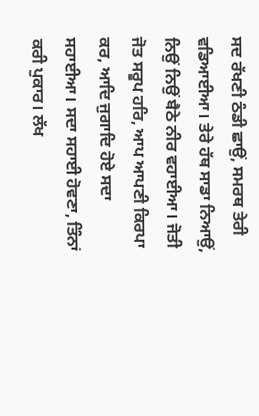ਸਦ ਰੱਖਣੀ ਠੰਡੀ ਛਾਉਂ, ਸਮਰਥ ਤੇਰੀ ਵਡਿਆਈਆ। ਤੇਰੇ ਹੱਥ ਸਾਡਾ ਨਿਆਉਂ, ਨਿਉਂ ਨਿਉਂ ਬੈਠੇ ਨੀਰ ਵਹਾਈਆ। ਜੋਤੀ ਜੋਤ ਸਰੂਪ ਹਰਿ, ਆਪ ਆਪਣੀ ਕਿਰਪਾ ਕਰ, ਆਦਿ ਜੁਗਾਦਿ ਹੋਏ ਸਦਾ ਸਹਾਈਆ। ਸਦਾ ਸਹਾਈ ਹੋਵਣਾ, ਤਿੰਨਾਂ ਕਰੀ ਪੁਕਾਰ। ਲੱਖ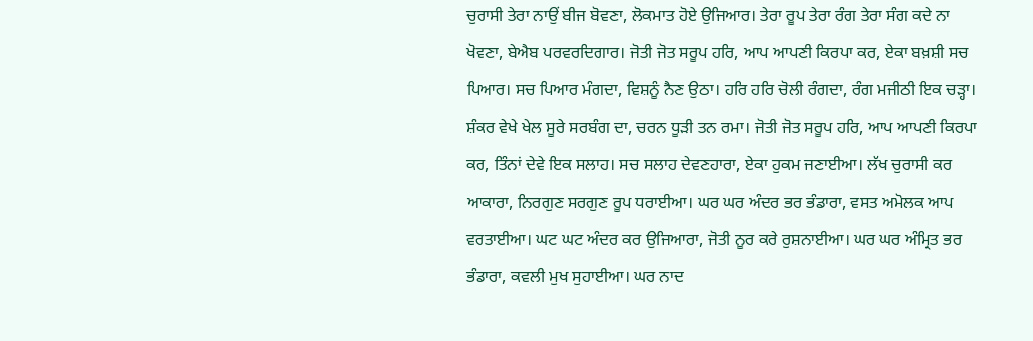ਚੁਰਾਸੀ ਤੇਰਾ ਨਾਉਂ ਬੀਜ ਬੋਵਣਾ, ਲੋਕਮਾਤ ਹੋਏ ਉਜਿਆਰ। ਤੇਰਾ ਰੂਪ ਤੇਰਾ ਰੰਗ ਤੇਰਾ ਸੰਗ ਕਦੇ ਨਾ ਖੋਵਣਾ, ਬੇਐਬ ਪਰਵਰਦਿਗਾਰ। ਜੋਤੀ ਜੋਤ ਸਰੂਪ ਹਰਿ, ਆਪ ਆਪਣੀ ਕਿਰਪਾ ਕਰ, ਏਕਾ ਬਖ਼ਸ਼ੀ ਸਚ ਪਿਆਰ। ਸਚ ਪਿਆਰ ਮੰਗਦਾ, ਵਿਸ਼ਨੂੰ ਨੈਣ ਉਠਾ। ਹਰਿ ਹਰਿ ਚੋਲੀ ਰੰਗਦਾ, ਰੰਗ ਮਜੀਠੀ ਇਕ ਚੜ੍ਹਾ। ਸ਼ੰਕਰ ਵੇਖੇ ਖੇਲ ਸੂਰੇ ਸਰਬੰਗ ਦਾ, ਚਰਨ ਧੂੜੀ ਤਨ ਰਮਾ। ਜੋਤੀ ਜੋਤ ਸਰੂਪ ਹਰਿ, ਆਪ ਆਪਣੀ ਕਿਰਪਾ ਕਰ, ਤਿੰਨਾਂ ਦੇਵੇ ਇਕ ਸਲਾਹ। ਸਚ ਸਲਾਹ ਦੇਵਣਹਾਰਾ, ਏਕਾ ਹੁਕਮ ਜਣਾਈਆ। ਲੱਖ ਚੁਰਾਸੀ ਕਰ ਆਕਾਰਾ, ਨਿਰਗੁਣ ਸਰਗੁਣ ਰੂਪ ਧਰਾਈਆ। ਘਰ ਘਰ ਅੰਦਰ ਭਰ ਭੰਡਾਰਾ, ਵਸਤ ਅਮੋਲਕ ਆਪ ਵਰਤਾਈਆ। ਘਟ ਘਟ ਅੰਦਰ ਕਰ ਉਜਿਆਰਾ, ਜੋਤੀ ਨੂਰ ਕਰੇ ਰੁਸ਼ਨਾਈਆ। ਘਰ ਘਰ ਅੰਮ੍ਰਿਤ ਭਰ ਭੰਡਾਰਾ, ਕਵਲੀ ਮੁਖ ਸੁਹਾਈਆ। ਘਰ ਨਾਦ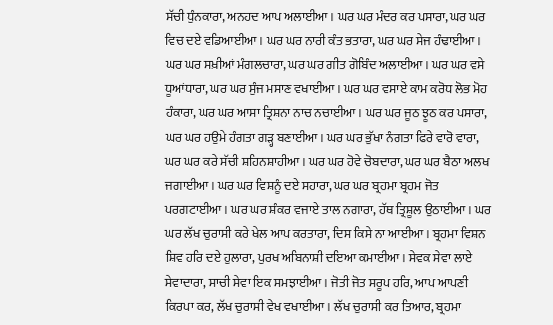ਸੱਚੀ ਧੁੰਨਕਾਰਾ, ਅਨਹਦ ਆਪ ਅਲਾਈਆ। ਘਰ ਘਰ ਮੰਦਰ ਕਰ ਪਸਾਰਾ, ਘਰ ਘਰ ਵਿਚ ਦਏ ਵਡਿਆਈਆ। ਘਰ ਘਰ ਨਾਰੀ ਕੰਤ ਭਤਾਰਾ, ਘਰ ਘਰ ਸੇਜ ਹੰਢਾਈਆ। ਘਰ ਘਰ ਸਖ਼ੀਆਂ ਮੰਗਲਚਾਰਾ, ਘਰ ਘਰ ਗੀਤ ਗੋਬਿੰਦ ਅਲਾਈਆ। ਘਰ ਘਰ ਵਸੇ ਧੂਆਂਧਾਰਾ, ਘਰ ਘਰ ਸੁੰਜ ਮਸਾਣ ਵਖਾਈਆ। ਘਰ ਘਰ ਵਸਾਏ ਕਾਮ ਕਰੋਧ ਲੋਭ ਮੋਹ ਹੰਕਾਰਾ, ਘਰ ਘਰ ਆਸਾ ਤ੍ਰਿਸ਼ਨਾ ਨਾਚ ਨਚਾਈਆ। ਘਰ ਘਰ ਜੂਠ ਝੂਠ ਕਰ ਪਸਾਰਾ, ਘਰ ਘਰ ਹਉਮੇ ਹੰਗਤਾ ਗੜ੍ਹ ਬਣਾਈਆ। ਘਰ ਘਰ ਭੁੱਖਾ ਨੰਗਤਾ ਫਿਰੇ ਵਾਰੋ ਵਾਰਾ, ਘਰ ਘਰ ਕਰੇ ਸੱਚੀ ਸ਼ਹਿਨਸ਼ਾਹੀਆ। ਘਰ ਘਰ ਹੋਵੇ ਚੋਬਦਾਰਾ, ਘਰ ਘਰ ਬੈਠਾ ਅਲਖ ਜਗਾਈਆ। ਘਰ ਘਰ ਵਿਸ਼ਨੂੰ ਦਏ ਸਹਾਰਾ, ਘਰ ਘਰ ਬ੍ਰਹਮਾ ਬ੍ਰਹਮ ਜੋਤ ਪਰਗਟਾਈਆ। ਘਰ ਘਰ ਸ਼ੰਕਰ ਵਜਾਏ ਤਾਲ ਨਗਾਰਾ, ਹੱਥ ਤ੍ਰਿਸ਼ੂਲ ਉਠਾਈਆ। ਘਰ ਘਰ ਲੱਖ ਚੁਰਾਸੀ ਕਰੇ ਖੇਲ ਆਪ ਕਰਤਾਰਾ, ਦਿਸ ਕਿਸੇ ਨਾ ਆਈਆ। ਬ੍ਰਹਮਾ ਵਿਸ਼ਨ ਸ਼ਿਵ ਹਰਿ ਦਏ ਹੁਲਾਰਾ, ਪੁਰਖ ਅਬਿਨਾਸ਼ੀ ਦਇਆ ਕਮਾਈਆ। ਸੇਵਕ ਸੇਵਾ ਲਾਏ ਸੇਵਾਦਾਰਾ, ਸਾਚੀ ਸੇਵਾ ਇਕ ਸਮਝਾਈਆ। ਜੋਤੀ ਜੋਤ ਸਰੂਪ ਹਰਿ, ਆਪ ਆਪਣੀ ਕਿਰਪਾ ਕਰ, ਲੱਖ ਚੁਰਾਸੀ ਵੇਖ ਵਖਾਈਆ। ਲੱਖ ਚੁਰਾਸੀ ਕਰ ਤਿਆਰ, ਬ੍ਰਹਮਾ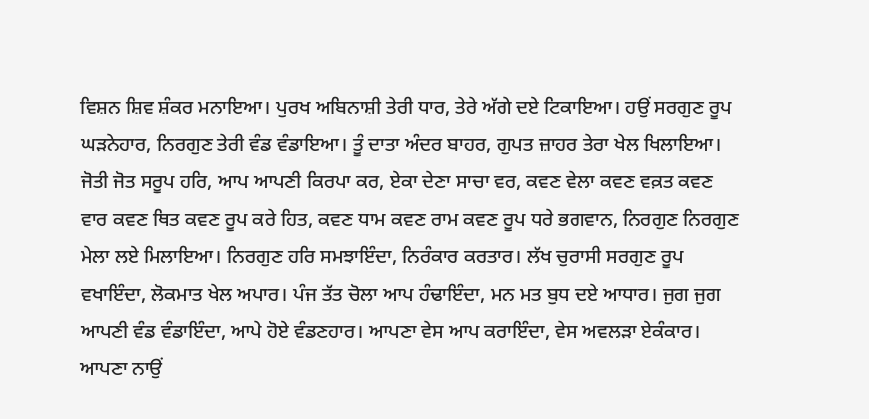ਵਿਸ਼ਨ ਸ਼ਿਵ ਸ਼ੰਕਰ ਮਨਾਇਆ। ਪੁਰਖ ਅਬਿਨਾਸ਼ੀ ਤੇਰੀ ਧਾਰ, ਤੇਰੇ ਅੱਗੇ ਦਏ ਟਿਕਾਇਆ। ਹਉਂ ਸਰਗੁਣ ਰੂਪ ਘੜਨੇਹਾਰ, ਨਿਰਗੁਣ ਤੇਰੀ ਵੰਡ ਵੰਡਾਇਆ। ਤੂੰ ਦਾਤਾ ਅੰਦਰ ਬਾਹਰ, ਗੁਪਤ ਜ਼ਾਹਰ ਤੇਰਾ ਖੇਲ ਖਿਲਾਇਆ। ਜੋਤੀ ਜੋਤ ਸਰੂਪ ਹਰਿ, ਆਪ ਆਪਣੀ ਕਿਰਪਾ ਕਰ, ਏਕਾ ਦੇਣਾ ਸਾਚਾ ਵਰ, ਕਵਣ ਵੇਲਾ ਕਵਣ ਵਕ਼ਤ ਕਵਣ ਵਾਰ ਕਵਣ ਥਿਤ ਕਵਣ ਰੂਪ ਕਰੇ ਹਿਤ, ਕਵਣ ਧਾਮ ਕਵਣ ਰਾਮ ਕਵਣ ਰੂਪ ਧਰੇ ਭਗਵਾਨ, ਨਿਰਗੁਣ ਨਿਰਗੁਣ ਮੇਲਾ ਲਏ ਮਿਲਾਇਆ। ਨਿਰਗੁਣ ਹਰਿ ਸਮਝਾਇੰਦਾ, ਨਿਰੰਕਾਰ ਕਰਤਾਰ। ਲੱਖ ਚੁਰਾਸੀ ਸਰਗੁਣ ਰੂਪ ਵਖਾਇੰਦਾ, ਲੋਕਮਾਤ ਖੇਲ ਅਪਾਰ। ਪੰਜ ਤੱਤ ਚੋਲਾ ਆਪ ਹੰਢਾਇੰਦਾ, ਮਨ ਮਤ ਬੁਧ ਦਏ ਆਧਾਰ। ਜੁਗ ਜੁਗ ਆਪਣੀ ਵੰਡ ਵੰਡਾਇੰਦਾ, ਆਪੇ ਹੋਏ ਵੰਡਣਹਾਰ। ਆਪਣਾ ਵੇਸ ਆਪ ਕਰਾਇੰਦਾ, ਵੇਸ ਅਵਲੜਾ ਏਕੰਕਾਰ। ਆਪਣਾ ਨਾਉਂ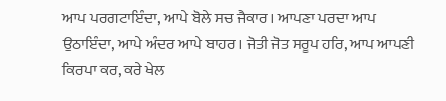ਆਪ ਪਰਗਟਾਇੰਦਾ, ਆਪੇ ਬੋਲੇ ਸਚ ਜੈਕਾਰ। ਆਪਣਾ ਪਰਦਾ ਆਪ ਉਠਾਇੰਦਾ, ਆਪੇ ਅੰਦਰ ਆਪੇ ਬਾਹਰ। ਜੋਤੀ ਜੋਤ ਸਰੂਪ ਹਰਿ, ਆਪ ਆਪਣੀ ਕਿਰਪਾ ਕਰ, ਕਰੇ ਖੇਲ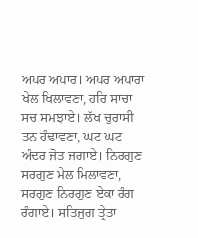ਅਪਰ ਅਪਾਰ। ਅਪਰ ਅਪਾਰਾ ਖੇਲ ਖਿਲਾਵਣਾ, ਹਰਿ ਸਾਚਾ ਸਚ ਸਮਝਾਏ। ਲੱਖ ਚੁਰਾਸੀ ਤਨ ਹੰਢਾਵਣਾ, ਘਟ ਘਟ ਅੰਦਰ ਜੋਤ ਜਗਾਏ। ਨਿਰਗੁਣ ਸਰਗੁਣ ਮੇਲ ਮਿਲਾਵਣਾ, ਸਰਗੁਣ ਨਿਰਗੁਣ ਏਕਾ ਰੰਗ ਰੰਗਾਏ। ਸਤਿਜੁਗ ਤ੍ਰੇਤਾ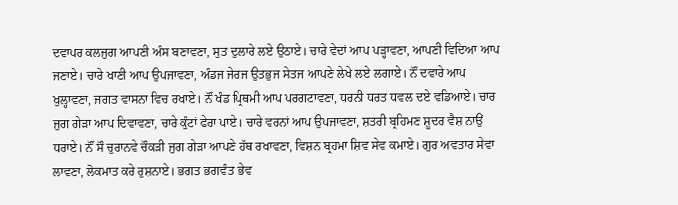ਦਵਾਪਰ ਕਲਜੁਗ ਆਪਣੀ ਅੰਸ ਬਣਾਵਣਾ, ਸੁਤ ਦੁਲਾਰੇ ਲਏ ਉਠਾਏ। ਚਾਰੇ ਵੇਦਾਂ ਆਪ ਪੜ੍ਹਾਵਣਾ, ਆਪਣੀ ਵਿਦਿਆ ਆਪ ਜਣਾਏ। ਚਾਰੇ ਖਾਣੀ ਆਪ ਉਪਜਾਵਣਾ, ਅੰਡਜ ਜੇਰਜ ਉਤਭੁਜ ਸੇਤਜ ਆਪਣੇ ਲੇਖੇ ਲਏ ਲਗਾਏ। ਨੌਂ ਦਵਾਰੇ ਆਪ ਖੁਲ੍ਹਾਵਣਾ, ਜਗਤ ਵਾਸਨਾ ਵਿਚ ਰਖਾਏ। ਨੌਂ ਖੰਡ ਪ੍ਰਿਥਮੀ ਆਪ ਪਰਗਟਾਵਣਾ, ਧਰਨੀ ਧਰਤ ਧਵਲ ਦਏ ਵਡਿਆਏ। ਚਾਰ ਜੁਗ ਗੇੜਾ ਆਪ ਦਿਵਾਵਣਾ, ਚਾਰੇ ਕੁੰਟਾਂ ਫੇਰਾ ਪਾਏ। ਚਾਰੇ ਵਰਨਾਂ ਆਪ ਉਪਜਾਵਣਾ, ਸ਼ਤਰੀ ਬ੍ਰਹਿਮਣ ਸ਼ੂਦਰ ਵੈਸ਼ ਨਾਉਂ ਧਰਾਏ। ਨੌਂ ਸੌ ਚੁਰਾਨਵੇ ਚੌਕੜੀ ਜੁਗ ਗੇੜਾ ਆਪਣੇ ਹੱਥ ਰਖਾਵਣਾ, ਵਿਸ਼ਨ ਬ੍ਰਹਮਾ ਸ਼ਿਵ ਸੇਵ ਕਮਾਏ। ਗੁਰ ਅਵਤਾਰ ਸੇਵਾ ਲਾਵਣਾ, ਲੋਕਮਾਤ ਕਰੇ ਰੁਸ਼ਨਾਏ। ਭਗਤ ਭਗਵੰਤ ਭੇਵ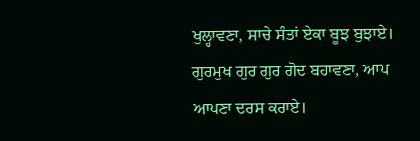ਖੁਲ੍ਹਾਵਣਾ, ਸਾਚੇ ਸੰਤਾਂ ਏਕਾ ਬੂਝ ਬੁਝਾਏ। ਗੁਰਮੁਖ ਗੁਰ ਗੁਰ ਗੋਦ ਬਹਾਵਣਾ, ਆਪ ਆਪਣਾ ਦਰਸ ਕਰਾਏ।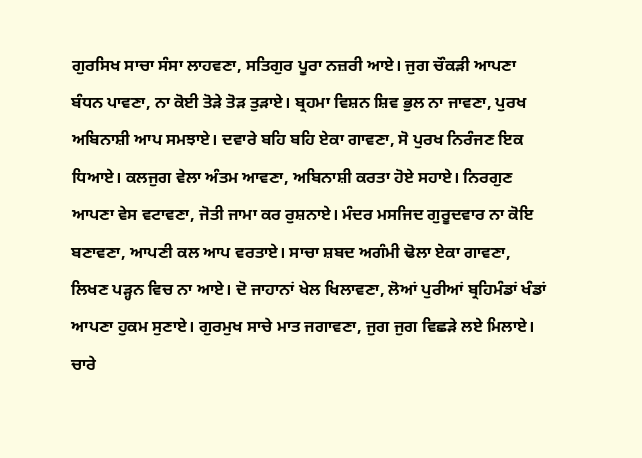ਗੁਰਸਿਖ ਸਾਚਾ ਸੰਸਾ ਲਾਹਵਣਾ, ਸਤਿਗੁਰ ਪੂਰਾ ਨਜ਼ਰੀ ਆਏ। ਜੁਗ ਚੌਕੜੀ ਆਪਣਾ ਬੰਧਨ ਪਾਵਣਾ, ਨਾ ਕੋਈ ਤੋੜੇ ਤੋੜ ਤੁੜਾਏ। ਬ੍ਰਹਮਾ ਵਿਸ਼ਨ ਸ਼ਿਵ ਭੁਲ ਨਾ ਜਾਵਣਾ, ਪੁਰਖ ਅਬਿਨਾਸ਼ੀ ਆਪ ਸਮਝਾਏ। ਦਵਾਰੇ ਬਹਿ ਬਹਿ ਏਕਾ ਗਾਵਣਾ, ਸੋ ਪੁਰਖ ਨਿਰੰਜਣ ਇਕ ਧਿਆਏ। ਕਲਜੁਗ ਵੇਲਾ ਅੰਤਮ ਆਵਣਾ, ਅਬਿਨਾਸ਼ੀ ਕਰਤਾ ਹੋਏ ਸਹਾਏ। ਨਿਰਗੁਣ ਆਪਣਾ ਵੇਸ ਵਟਾਵਣਾ, ਜੋਤੀ ਜਾਮਾ ਕਰ ਰੁਸ਼ਨਾਏ। ਮੰਦਰ ਮਸਜਿਦ ਗੁਰੂਦਵਾਰ ਨਾ ਕੋਇ ਬਣਾਵਣਾ, ਆਪਣੀ ਕਲ ਆਪ ਵਰਤਾਏ। ਸਾਚਾ ਸ਼ਬਦ ਅਗੰਮੀ ਢੋਲਾ ਏਕਾ ਗਾਵਣਾ, ਲਿਖਣ ਪੜ੍ਹਨ ਵਿਚ ਨਾ ਆਏ। ਦੋ ਜਾਹਾਨਾਂ ਖੇਲ ਖਿਲਾਵਣਾ, ਲੋਆਂ ਪੁਰੀਆਂ ਬ੍ਰਹਿਮੰਡਾਂ ਖੰਡਾਂ ਆਪਣਾ ਹੁਕਮ ਸੁਣਾਏ। ਗੁਰਮੁਖ ਸਾਚੇ ਮਾਤ ਜਗਾਵਣਾ, ਜੁਗ ਜੁਗ ਵਿਛੜੇ ਲਏ ਮਿਲਾਏ। ਚਾਰੇ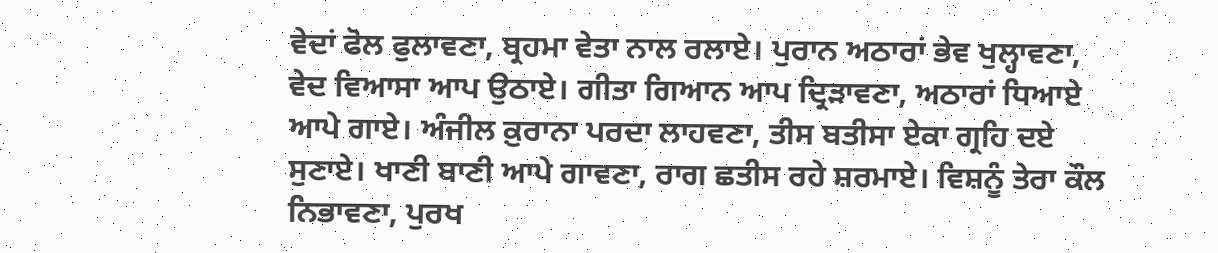ਵੇਦਾਂ ਫੋਲ ਫੁਲਾਵਣਾ, ਬ੍ਰਹਮਾ ਵੇਤਾ ਨਾਲ ਰਲਾਏ। ਪੁਰਾਨ ਅਠਾਰਾਂ ਭੇਵ ਖੁਲ੍ਹਾਵਣਾ, ਵੇਦ ਵਿਆਸਾ ਆਪ ਉਠਾਏ। ਗੀਤਾ ਗਿਆਨ ਆਪ ਦ੍ਰਿੜਾਵਣਾ, ਅਠਾਰਾਂ ਧਿਆਏ ਆਪੇ ਗਾਏ। ਅੰਜੀਲ ਕ਼ੁਰਾਨਾ ਪਰਦਾ ਲਾਹਵਣਾ, ਤੀਸ ਬਤੀਸਾ ਏਕਾ ਗ੍ਰਹਿ ਦਏ ਸੁਣਾਏ। ਖਾਣੀ ਬਾਣੀ ਆਪੇ ਗਾਵਣਾ, ਰਾਗ ਛਤੀਸ ਰਹੇ ਸ਼ਰਮਾਏ। ਵਿਸ਼ਨੂੰ ਤੇਰਾ ਕੌਲ ਨਿਭਾਵਣਾ, ਪੁਰਖ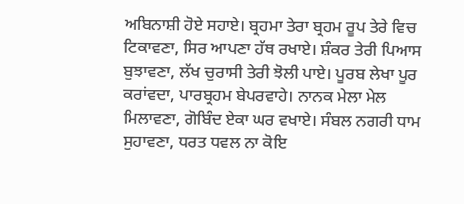ਅਬਿਨਾਸ਼ੀ ਹੋਏ ਸਹਾਏ। ਬ੍ਰਹਮਾ ਤੇਰਾ ਬ੍ਰਹਮ ਰੂਪ ਤੇਰੇ ਵਿਚ ਟਿਕਾਵਣਾ, ਸਿਰ ਆਪਣਾ ਹੱਥ ਰਖਾਏ। ਸ਼ੰਕਰ ਤੇਰੀ ਪਿਆਸ ਬੁਝਾਵਣਾ, ਲੱਖ ਚੁਰਾਸੀ ਤੇਰੀ ਝੋਲੀ ਪਾਏ। ਪੂਰਬ ਲੇਖਾ ਪੂਰ ਕਰਾਂਵਦਾ, ਪਾਰਬ੍ਰਹਮ ਬੇਪਰਵਾਹੇ। ਨਾਨਕ ਮੇਲਾ ਮੇਲ ਮਿਲਾਵਣਾ, ਗੋਬਿੰਦ ਏਕਾ ਘਰ ਵਖਾਏ। ਸੰਬਲ ਨਗਰੀ ਧਾਮ ਸੁਹਾਵਣਾ, ਧਰਤ ਧਵਲ ਨਾ ਕੋਇ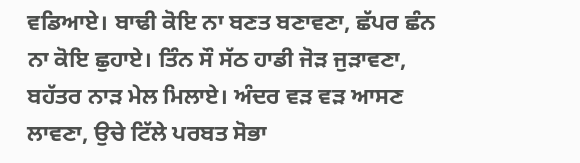ਵਡਿਆਏ। ਬਾਢੀ ਕੋਇ ਨਾ ਬਣਤ ਬਣਾਵਣਾ, ਛੱਪਰ ਛੰਨ ਨਾ ਕੋਇ ਛੁਹਾਏ। ਤਿੰਨ ਸੌ ਸੱਠ ਹਾਡੀ ਜੋੜ ਜੁੜਾਵਣਾ, ਬਹੱਤਰ ਨਾੜ ਮੇਲ ਮਿਲਾਏ। ਅੰਦਰ ਵੜ ਵੜ ਆਸਣ ਲਾਵਣਾ, ਉਚੇ ਟਿੱਲੇ ਪਰਬਤ ਸੋਭਾ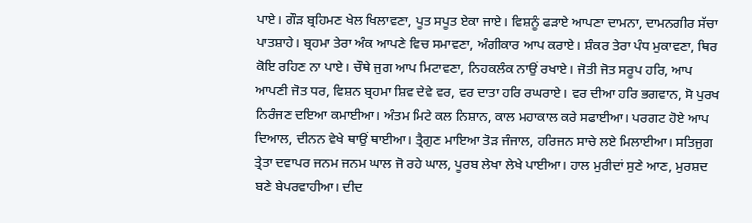ਪਾਏ। ਗੌੜ ਬ੍ਰਹਿਮਣ ਖੇਲ ਖਿਲਾਵਣਾ, ਪੂਤ ਸਪੂਤ ਏਕਾ ਜਾਏ। ਵਿਸ਼ਨੂੰ ਫੜਾਏ ਆਪਣਾ ਦਾਮਨਾ, ਦਾਮਨਗੀਰ ਸੱਚਾ ਪਾਤਸ਼ਾਹੇ। ਬ੍ਰਹਮਾ ਤੇਰਾ ਅੰਕ ਆਪਣੇ ਵਿਚ ਸਮਾਵਣਾ, ਅੰਗੀਕਾਰ ਆਪ ਕਰਾਏ। ਸ਼ੰਕਰ ਤੇਰਾ ਪੰਧ ਮੁਕਾਵਣਾ, ਥਿਰ ਕੋਇ ਰਹਿਣ ਨਾ ਪਾਏ। ਚੌਥੇ ਜੁਗ ਆਪ ਮਿਟਾਵਣਾ, ਨਿਹਕਲੰਕ ਨਾਉਂ ਰਖਾਏ। ਜੋਤੀ ਜੋਤ ਸਰੂਪ ਹਰਿ, ਆਪ ਆਪਣੀ ਜੋਤ ਧਰ, ਵਿਸ਼ਨ ਬ੍ਰਹਮਾ ਸ਼ਿਵ ਦੇਵੇ ਵਰ, ਵਰ ਦਾਤਾ ਹਰਿ ਰਘਰਾਏ। ਵਰ ਦੀਆ ਹਰਿ ਭਗਵਾਨ, ਸੋ ਪੁਰਖ ਨਿਰੰਜਣ ਦਇਆ ਕਮਾਈਆ। ਅੰਤਮ ਮਿਟੇ ਕਲ ਨਿਸ਼ਾਨ, ਕਾਲ ਮਹਾਕਾਲ ਕਰੇ ਸਫਾਈਆ। ਪਰਗਟ ਹੋਏ ਆਪ ਦਿਆਲ, ਦੀਨਨ ਵੇਖੇ ਥਾਉਂ ਥਾਈਆ। ਤ੍ਰੈਗੁਣ ਮਾਇਆ ਤੋੜ ਜੰਜਾਲ, ਹਰਿਜਨ ਸਾਚੇ ਲਏ ਮਿਲਾਈਆ। ਸਤਿਜੁਗ ਤ੍ਰੇਤਾ ਦਵਾਪਰ ਜਨਮ ਜਨਮ ਘਾਲ ਜੋ ਰਹੇ ਘਾਲ, ਪੂਰਬ ਲੇਖਾ ਲੇਖੇ ਪਾਈਆ। ਹਾਲ ਮੁਰੀਦਾਂ ਸੁਣੇ ਆਣ, ਮੁਰਸ਼ਦ ਬਣੇ ਬੇਪਰਵਾਹੀਆ। ਦੀਦ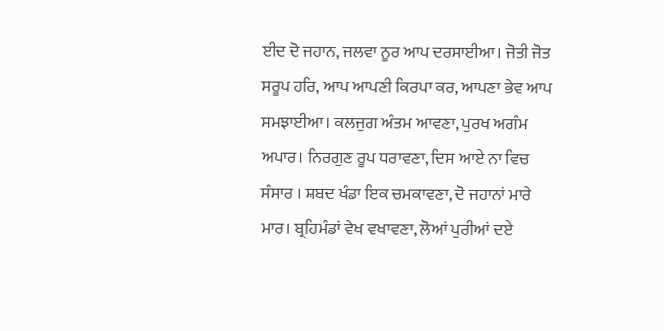ਈਦ ਦੋ ਜਹਾਨ, ਜਲਵਾ ਨੂਰ ਆਪ ਦਰਸਾਈਆ। ਜੋਤੀ ਜੋਤ ਸਰੂਪ ਹਰਿ, ਆਪ ਆਪਣੀ ਕਿਰਪਾ ਕਰ, ਆਪਣਾ ਭੇਵ ਆਪ ਸਮਝਾਈਆ। ਕਲਜੁਗ ਅੰਤਮ ਆਵਣਾ, ਪੁਰਖ ਅਗੰਮ ਅਪਾਰ। ਨਿਰਗੁਣ ਰੂਪ ਧਰਾਵਣਾ, ਦਿਸ ਆਏ ਨਾ ਵਿਚ ਸੰਸਾਰ । ਸ਼ਬਦ ਖੰਡਾ ਇਕ ਚਮਕਾਵਣਾ, ਦੋ ਜਹਾਨਾਂ ਮਾਰੇ ਮਾਰ। ਬ੍ਰਹਿਮੰਡਾਂ ਵੇਖ ਵਖਾਵਣਾ, ਲੋਆਂ ਪੁਰੀਆਂ ਦਏ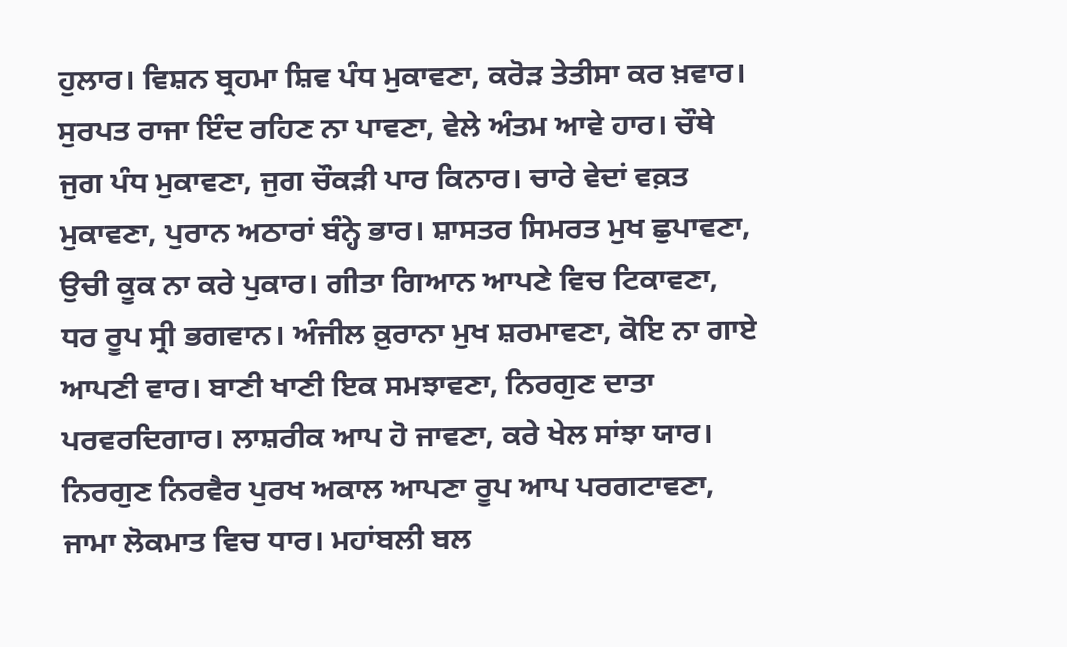ਹੁਲਾਰ। ਵਿਸ਼ਨ ਬ੍ਰਹਮਾ ਸ਼ਿਵ ਪੰਧ ਮੁਕਾਵਣਾ, ਕਰੋੜ ਤੇਤੀਸਾ ਕਰ ਖ਼ਵਾਰ। ਸੁਰਪਤ ਰਾਜਾ ਇੰਦ ਰਹਿਣ ਨਾ ਪਾਵਣਾ, ਵੇਲੇ ਅੰਤਮ ਆਵੇ ਹਾਰ। ਚੌਥੇ ਜੁਗ ਪੰਧ ਮੁਕਾਵਣਾ, ਜੁਗ ਚੌਕੜੀ ਪਾਰ ਕਿਨਾਰ। ਚਾਰੇ ਵੇਦਾਂ ਵਕ਼ਤ ਮੁਕਾਵਣਾ, ਪੁਰਾਨ ਅਠਾਰਾਂ ਬੰਨ੍ਹੇ ਭਾਰ। ਸ਼ਾਸਤਰ ਸਿਮਰਤ ਮੁਖ ਛੁਪਾਵਣਾ, ਉਚੀ ਕੂਕ ਨਾ ਕਰੇ ਪੁਕਾਰ। ਗੀਤਾ ਗਿਆਨ ਆਪਣੇ ਵਿਚ ਟਿਕਾਵਣਾ, ਧਰ ਰੂਪ ਸ੍ਰੀ ਭਗਵਾਨ। ਅੰਜੀਲ ਕ਼ੁਰਾਨਾ ਮੁਖ ਸ਼ਰਮਾਵਣਾ, ਕੋਇ ਨਾ ਗਾਏ ਆਪਣੀ ਵਾਰ। ਬਾਣੀ ਖਾਣੀ ਇਕ ਸਮਝਾਵਣਾ, ਨਿਰਗੁਣ ਦਾਤਾ ਪਰਵਰਦਿਗਾਰ। ਲਾਸ਼ਰੀਕ ਆਪ ਹੋ ਜਾਵਣਾ, ਕਰੇ ਖੇਲ ਸਾਂਝਾ ਯਾਰ। ਨਿਰਗੁਣ ਨਿਰਵੈਰ ਪੁਰਖ ਅਕਾਲ ਆਪਣਾ ਰੂਪ ਆਪ ਪਰਗਟਾਵਣਾ, ਜਾਮਾ ਲੋਕਮਾਤ ਵਿਚ ਧਾਰ। ਮਹਾਂਬਲੀ ਬਲ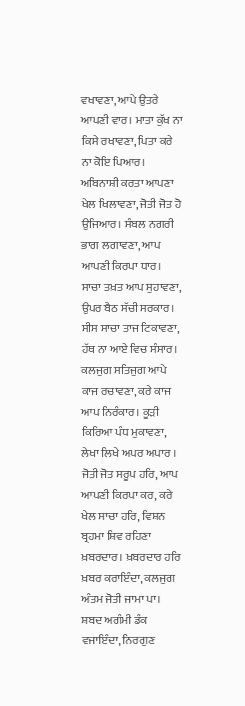ਵਖਾਵਣਾ, ਆਪੇ ਉਤਰੇ ਆਪਣੀ ਵਾਰ। ਮਾਤਾ ਕੁੱਖ ਨਾ ਕਿਸੇ ਰਖਾਵਣਾ, ਪਿਤਾ ਕਰੇ ਨਾ ਕੋਇ ਪਿਆਰ। ਅਬਿਨਾਸ਼ੀ ਕਰਤਾ ਆਪਣਾ ਖੇਲ ਖਿਲਾਵਣਾ, ਜੋਤੀ ਜੋਤ ਹੋ ਉਜਿਆਰ। ਸੰਬਲ ਨਗਰੀ ਭਾਗ ਲਗਾਵਣਾ, ਆਪ ਆਪਣੀ ਕਿਰਪਾ ਧਾਰ। ਸਾਚਾ ਤਖ਼ਤ ਆਪ ਸੁਹਾਵਣਾ, ਉਪਰ ਬੈਠ ਸੱਚੀ ਸਰਕਾਰ। ਸੀਸ ਸਾਚਾ ਤਾਜ ਟਿਕਾਵਣਾ, ਹੱਥ ਨਾ ਆਏ ਵਿਚ ਸੰਸਾਰ। ਕਲਜੁਗ ਸਤਿਜੁਗ ਆਪੇ ਕਾਜ ਰਚਾਵਣਾ, ਕਰੇ ਕਾਜ ਆਪ ਨਿਰੰਕਾਰ। ਕੂੜੀ ਕਿਰਿਆ ਪੰਧ ਮੁਕਾਵਣਾ, ਲੇਖਾ ਲਿਖੇ ਅਪਰ ਅਪਾਰ । ਜੋਤੀ ਜੋਤ ਸਰੂਪ ਹਰਿ, ਆਪ ਆਪਣੀ ਕਿਰਪਾ ਕਰ, ਕਰੇ ਖੇਲ ਸਾਚਾ ਹਰਿ, ਵਿਸ਼ਨ ਬ੍ਰਹਮਾ ਸ਼ਿਵ ਰਹਿਣਾ ਖ਼ਬਰਦਾਰ। ਖ਼ਬਰਦਾਰ ਹਰਿ ਖ਼ਬਰ ਕਰਾਇੰਦਾ, ਕਲਜੁਗ ਅੰਤਮ ਜੋਤੀ ਜਾਮਾ ਪਾ। ਸ਼ਬਦ ਅਗੰਮੀ ਡੰਕ ਵਜਾਇੰਦਾ, ਨਿਰਗੁਣ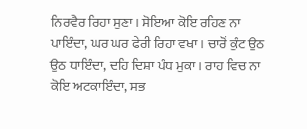ਨਿਰਵੈਰ ਰਿਹਾ ਸੁਣਾ। ਸੋਇਆ ਕੋਇ ਰਹਿਣ ਨਾ ਪਾਇੰਦਾ, ਘਰ ਘਰ ਫੇਰੀ ਰਿਹਾ ਵਖਾ। ਚਾਰੋਂ ਕੁੰਟ ਉਠ ਉਠ ਧਾਇੰਦਾ, ਦਹਿ ਦਿਸ਼ਾ ਪੰਧ ਮੁਕਾ। ਰਾਹ ਵਿਚ ਨਾ ਕੋਇ ਅਟਕਾਇੰਦਾ, ਸਭ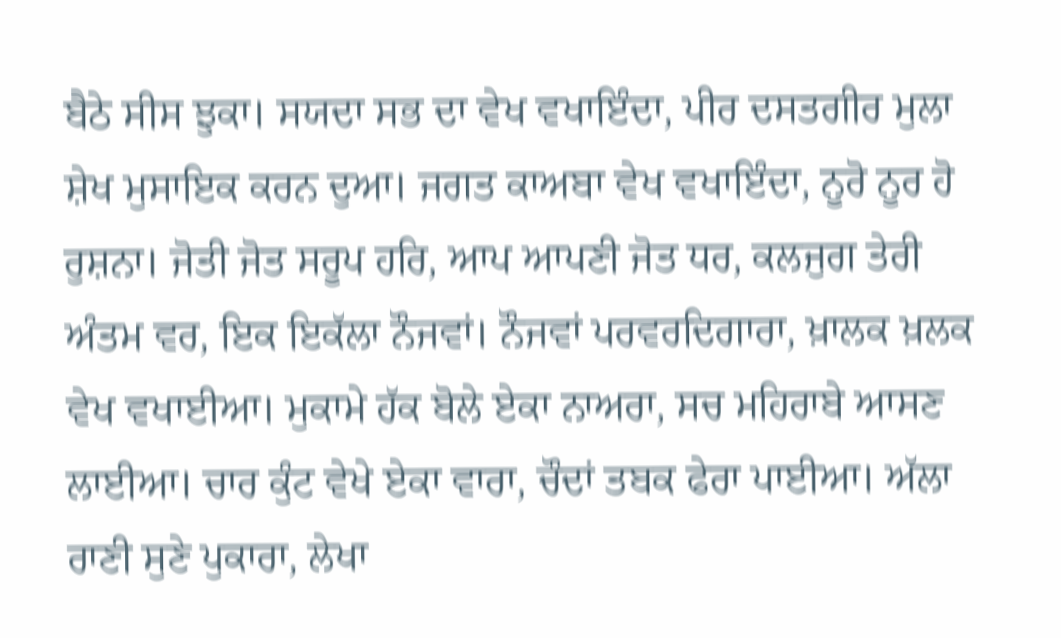ਬੈਠੇ ਸੀਸ ਝੁਕਾ। ਸਯਦਾ ਸਭ ਦਾ ਵੇਖ ਵਖਾਇੰਦਾ, ਪੀਰ ਦਸਤਗੀਰ ਮੁਲਾ ਸ਼ੇਖ ਮੁਸਾਇਕ ਕਰਨ ਦੁਆ। ਜਗਤ ਕਾਅਬਾ ਵੇਖ ਵਖਾਇੰਦਾ, ਨੂਰੋ ਨੂਰ ਹੋ ਰੁਸ਼ਨਾ। ਜੋਤੀ ਜੋਤ ਸਰੂਪ ਹਰਿ, ਆਪ ਆਪਣੀ ਜੋਤ ਧਰ, ਕਲਜੁਗ ਤੇਰੀ ਅੰਤਮ ਵਰ, ਇਕ ਇਕੱਲਾ ਨੌਜਵਾਂ। ਨੌਜਵਾਂ ਪਰਵਰਦਿਗਾਰਾ, ਖ਼ਾਲਕ ਖ਼ਲਕ ਵੇਖ ਵਖਾਈਆ। ਮੁਕਾਮੇ ਹੱਕ ਬੋਲੇ ਏਕਾ ਨਾਅਰਾ, ਸਚ ਮਹਿਰਾਬੇ ਆਸਣ ਲਾਈਆ। ਚਾਰ ਕੁੰਟ ਵੇਖੇ ਏਕਾ ਵਾਰਾ, ਚੌਦਾਂ ਤਬਕ ਫੇਰਾ ਪਾਈਆ। ਅੱਲਾ ਰਾਣੀ ਸੁਣੇ ਪੁਕਾਰਾ, ਲੇਖਾ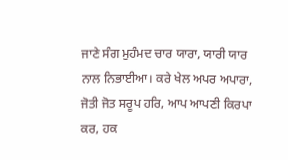ਜਾਣੇ ਸੰਗ ਮੁਹੰਮਦ ਚਾਰ ਯਾਰਾ, ਯਾਰੀ ਯਾਰ ਨਾਲ ਨਿਭਾਈਆ। ਕਰੇ ਖੇਲ ਅਪਰ ਅਪਾਰਾ, ਜੋਤੀ ਜੋਤ ਸਰੂਪ ਹਰਿ, ਆਪ ਆਪਣੀ ਕਿਰਪਾ ਕਰ, ਹਕ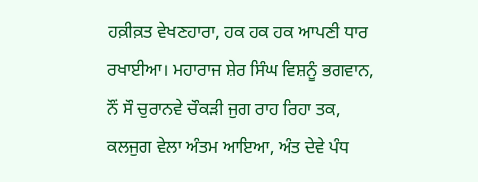ਹਕ਼ੀਕ਼ਤ ਵੇਖਣਹਾਰਾ, ਹਕ ਹਕ ਹਕ ਆਪਣੀ ਧਾਰ ਰਖਾਈਆ। ਮਹਾਰਾਜ ਸ਼ੇਰ ਸਿੰਘ ਵਿਸ਼ਨੂੰ ਭਗਵਾਨ, ਨੌਂ ਸੌ ਚੁਰਾਨਵੇ ਚੌਕੜੀ ਜੁਗ ਰਾਹ ਰਿਹਾ ਤਕ, ਕਲਜੁਗ ਵੇਲਾ ਅੰਤਮ ਆਇਆ, ਅੰਤ ਦੇਵੇ ਪੰਧ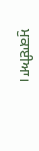ਮੁਕਾਈਆ।